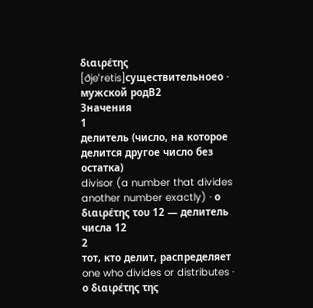διαιρέτης
[ðjeˈretis]существительноеο · мужской родB2
Значения
1
делитель (число, на которое делится другое число без остатка)
divisor (a number that divides another number exactly) · ο διαιρέτης του 12 — делитель числа 12
2
тот, кто делит, распределяет
one who divides or distributes · ο διαιρέτης της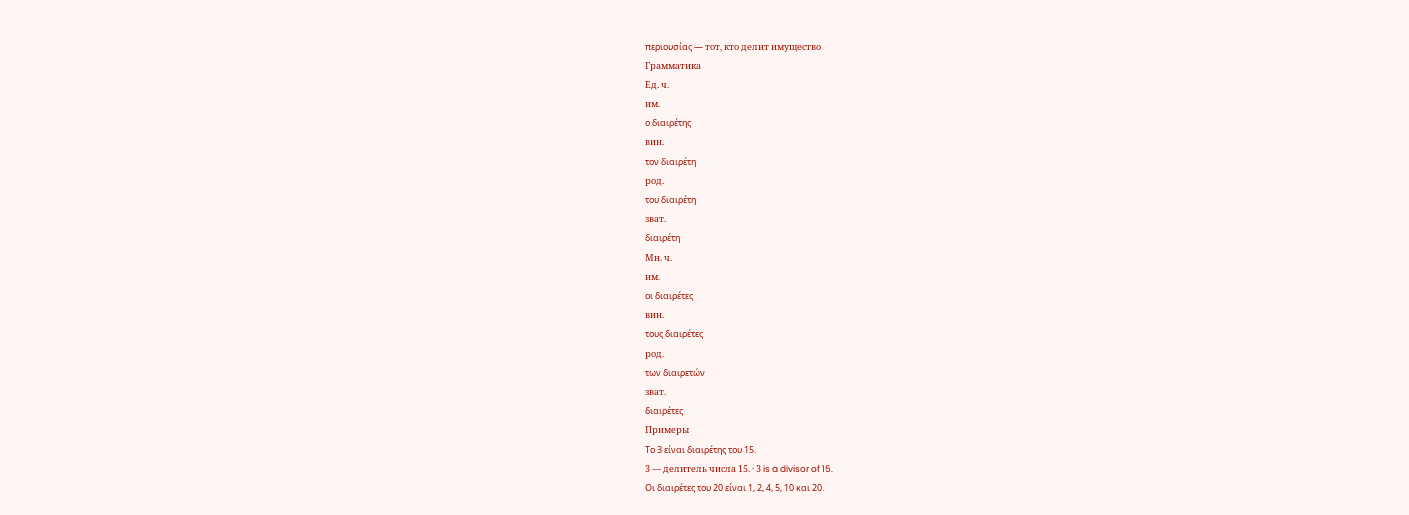περιουσίας — тот, кто делит имущество
Грамматика
Ед. ч.
им.
ο διαιρέτης
вин.
τον διαιρέτη
род.
του διαιρέτη
зват.
διαιρέτη
Мн. ч.
им.
οι διαιρέτες
вин.
τους διαιρέτες
род.
των διαιρετών
зват.
διαιρέτες
Примеры
Το 3 είναι διαιρέτης του 15.
3 — делитель числа 15. · 3 is a divisor of 15.
Οι διαιρέτες του 20 είναι 1, 2, 4, 5, 10 και 20.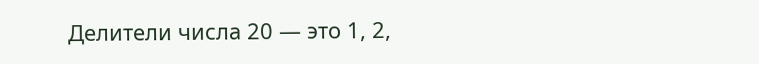Делители числа 20 — это 1, 2,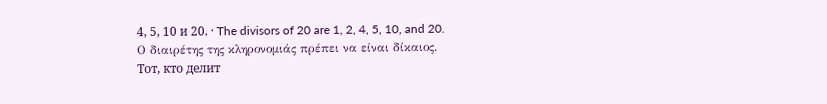4, 5, 10 и 20. · The divisors of 20 are 1, 2, 4, 5, 10, and 20.
Ο διαιρέτης της κληρονομιάς πρέπει να είναι δίκαιος.
Тот, кто делит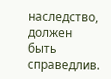наследство, должен быть справедлив.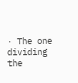· The one dividing the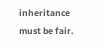inheritance must be fair.